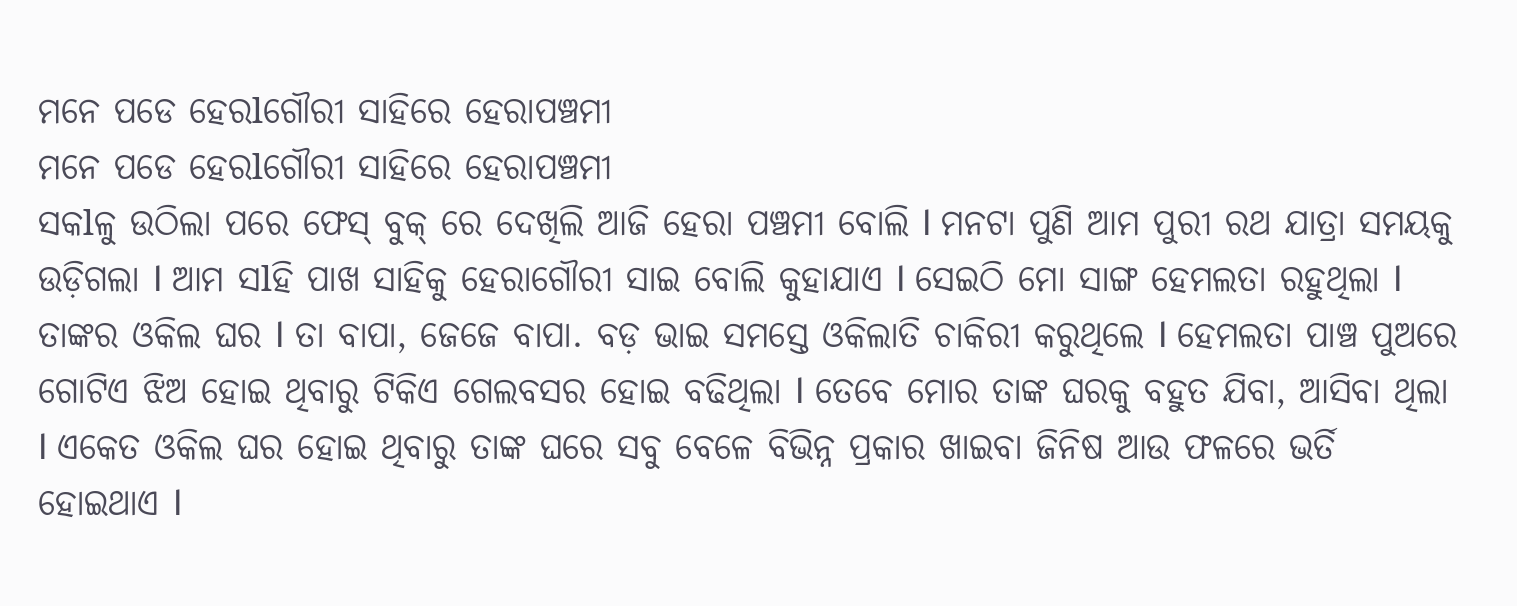ମନେ ପଡେ ହେରlଗୌରୀ ସାହିରେ ହେରାପଞ୍ଚମୀ
ମନେ ପଡେ ହେରlଗୌରୀ ସାହିରେ ହେରାପଞ୍ଚମୀ
ସକlଳୁ ଉଠିଲା ପରେ ଫେସ୍ ବୁକ୍ ରେ ଦେଖିଲି ଆଜି ହେରା ପଞ୍ଚମୀ ବୋଲି l ମନଟା ପୁଣି ଆମ ପୁରୀ ରଥ ଯାତ୍ରା ସମୟକୁ ଉଡ଼ିଗଲା l ଆମ ସlହି ପାଖ ସାହିକୁ ହେରାଗୌରୀ ସାଇ ବୋଲି କୁହାଯାଏ l ସେଇଠି ମୋ ସାଙ୍ଗ ହେମଲତା ରହୁଥିଲା l ତାଙ୍କର ଓକିଲ ଘର l ତା ବାପା, ଜେଜେ ବାପା. ବଡ଼ ଭାଇ ସମସ୍ତେ ଓକିଲାତି ଚାକିରୀ କରୁଥିଲେ l ହେମଲତା ପାଞ୍ଚ ପୁଅରେ ଗୋଟିଏ ଝିଅ ହୋଇ ଥିବାରୁ ଟିକିଏ ଗେଲବସର ହୋଇ ବଢିଥିଲା l ତେବେ ମୋର ତାଙ୍କ ଘରକୁ ବହୁତ ଯିବା, ଆସିବା ଥିଲା l ଏକେତ ଓକିଲ ଘର ହୋଇ ଥିବାରୁ ତାଙ୍କ ଘରେ ସବୁ ବେଳେ ବିଭିନ୍ନ ପ୍ରକାର ଖାଇବା ଜିନିଷ ଆଉ ଫଳରେ ଭର୍ତି ହୋଇଥାଏ l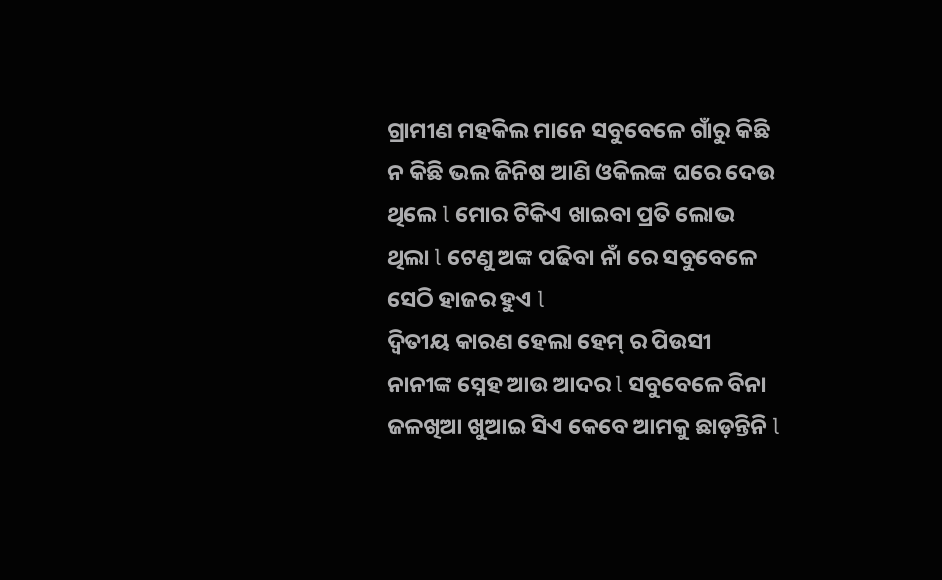ଗ୍ରାମୀଣ ମହକିଲ ମାନେ ସବୁବେଳେ ଗାଁରୁ କିଛି ନ କିଛି ଭଲ ଜିନିଷ ଆଣି ଓକିଲଙ୍କ ଘରେ ଦେଉ ଥିଲେ l ମୋର ଟିକିଏ ଖାଇବା ପ୍ରତି ଲୋଭ ଥିଲା l ଟେଣୁ ଅଙ୍କ ପଢିବା ନାଁ ରେ ସବୁବେଳେ ସେଠି ହାଜର ହୁଏ l
ଦ୍ଵିତୀୟ କାରଣ ହେଲା ହେମ୍ ର ପିଉସୀ ନାନୀଙ୍କ ସ୍ନେହ ଆଉ ଆଦର l ସବୁବେଳେ ବିନା ଜଳଖିଆ ଖୁଆଇ ସିଏ କେବେ ଆମକୁ ଛାଡ଼ନ୍ତିନି l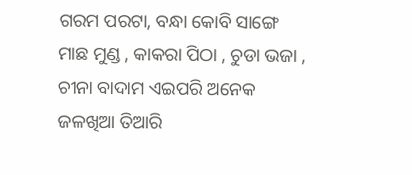ଗରମ ପରଟା, ବନ୍ଧା କୋବି ସାଙ୍ଗେ ମାଛ ମୁଣ୍ଡ , କାକରା ପିଠା , ଚୁଡା ଭଜା , ଚୀନା ବାଦାମ ଏଇପରି ଅନେକ ଜଳଖିଆ ତିଆରି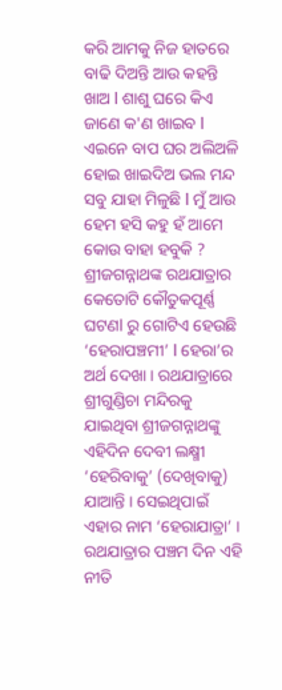କରି ଆମକୁ ନିଜ ହାତରେ ବାଢି ଦିଅନ୍ତି ଆଉ କହନ୍ତି ଖାଅ l ଶାଶୁ ଘରେ କିଏ ଜାଣେ କ'ଣ ଖାଇବ l ଏଇନେ ବାପ ଘର ଅଲିଅଳି ହୋଇ ଖାଇଦିଅ ଭଲ ମନ୍ଦ ସବୁ ଯାହା ମିଳୁଛି l ମୁଁ ଆଉ ହେମ ହସି କହୁ ହଁ ଆମେ କୋଉ ବାହା ହବୁକି ?
ଶ୍ରୀଜଗନ୍ନାଥଙ୍କ ରଥଯାତ୍ରାର କେତୋଟି କୌତୁକପୂର୍ଣ୍ଣ ଘଟଣl ରୁ ଗୋଟିଏ ହେଉଛି ‘ହେରାପଞ୍ଚମୀ’ l ହେରା’ର ଅର୍ଥ ଦେଖା । ରଥଯାତ୍ରାରେ ଶ୍ରୀଗୁଣ୍ଡିଚା ମନ୍ଦିରକୁ ଯାଇଥିବା ଶ୍ରୀଜଗନ୍ନାଥଙ୍କୁ ଏହିଦିନ ଦେବୀ ଲକ୍ଷ୍ମୀ ‘ହେରିବାକୁ’ (ଦେଖିବାକୁ) ଯାଆନ୍ତି । ସେଇଥିପାଇଁ ଏହାର ନାମ ‘ହେରାଯାତ୍ରା’ । ରଥଯାତ୍ରାର ପଞ୍ଚମ ଦିନ ଏହି ନୀତି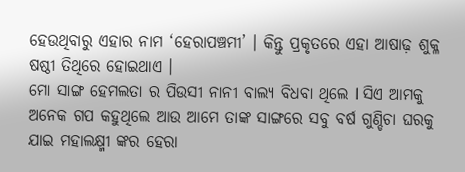ହେଉଥିବାରୁ ଏହାର ନାମ ‘ହେରାପଞ୍ଚମୀ’ । କିନ୍ତୁ ପ୍ରକୃତରେ ଏହା ଆଷାଢ଼ ଶୁକ୍ଳ ଷଷ୍ଠୀ ତିଥିରେ ହୋଇଥାଏ ।
ମୋ ସାଙ୍ଗ ହେମଲତା ର ପିଉସୀ ନାନୀ ବାଲ୍ୟ ବିଧବା ଥିଲେ l ସିଏ ଆମକୁ ଅନେକ ଗପ କହୁଥିଲେ ଆଉ ଆମେ ତାଙ୍କ ସାଙ୍ଗରେ ସବୁ ବର୍ଷ ଗୁଣ୍ଡିଚା ଘରକୁ ଯାଇ ମହାଲକ୍ଷ୍ମୀ ଙ୍କର ହେରା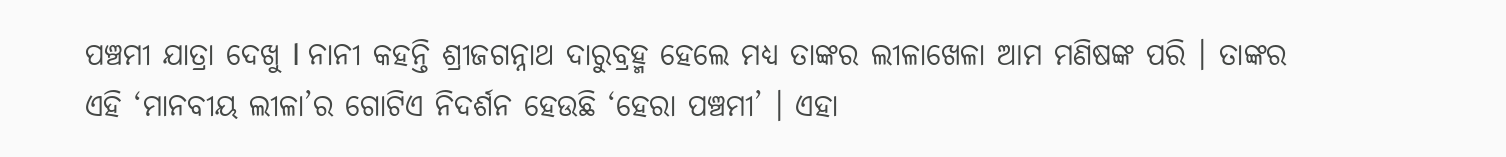ପଞ୍ଚମୀ ଯାତ୍ରା ଦେଖୁ l ନାନୀ କହନ୍ତି ଶ୍ରୀଜଗନ୍ନାଥ ଦାରୁବ୍ରହ୍ମ ହେଲେ ମଧ୍ୟ ତାଙ୍କର ଲୀଳାଖେଳା ଆମ ମଣିଷଙ୍କ ପରି । ତାଙ୍କର ଏହି ‘ମାନବୀୟ ଲୀଳା’ର ଗୋଟିଏ ନିଦର୍ଶନ ହେଉଛି ‘ହେରା ପଞ୍ଚମୀ’ । ଏହା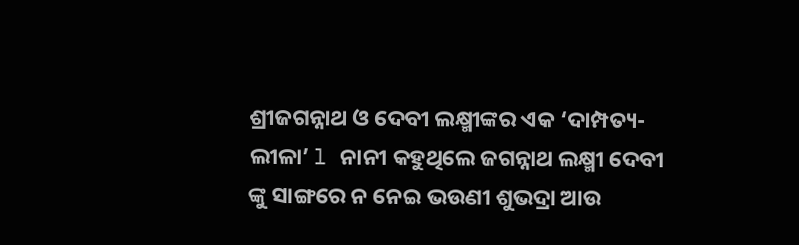ଶ୍ରୀଜଗନ୍ନାଥ ଓ ଦେବୀ ଲକ୍ଷ୍ମୀଙ୍କର ଏକ ‘ଦାମ୍ପତ୍ୟ-ଲୀଳା’ l ନାନୀ କହୁଥିଲେ ଜଗନ୍ନାଥ ଲକ୍ଷ୍ମୀ ଦେବୀ ଙ୍କୁ ସାଙ୍ଗରେ ନ ନେଇ ଭଉଣୀ ଶୁଭଦ୍ରା ଆଉ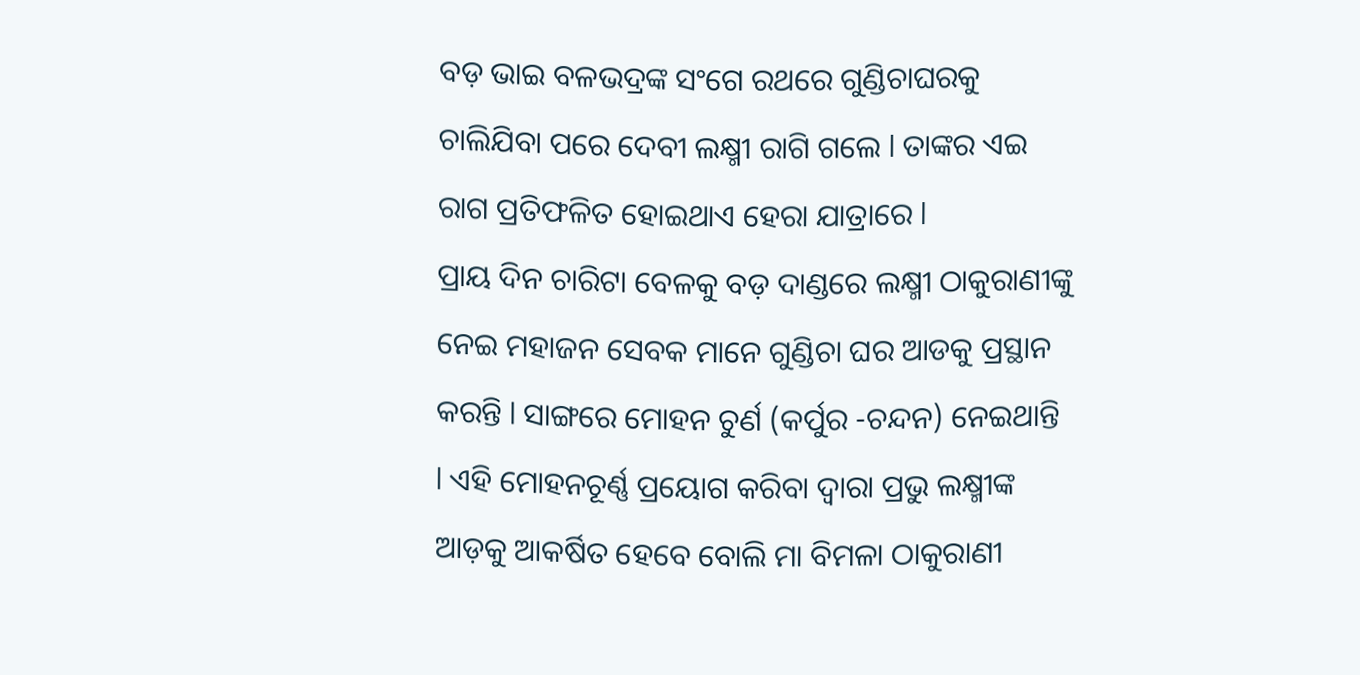ବଡ଼ ଭାଇ ବଳଭଦ୍ରଙ୍କ ସଂଗେ ରଥରେ ଗୁଣ୍ଡିଚାଘରକୁ ଚାଲିଯିବା ପରେ ଦେବୀ ଲକ୍ଷ୍ମୀ ରାଗି ଗଲେ l ତାଙ୍କର ଏଇ ରାଗ ପ୍ରତିଫଳିତ ହୋଇଥାଏ ହେରା ଯାତ୍ରାରେ l
ପ୍ରାୟ ଦିନ ଚାରିଟା ବେଳକୁ ବଡ଼ ଦାଣ୍ଡରେ ଲକ୍ଷ୍ମୀ ଠାକୁରାଣୀଙ୍କୁ ନେଇ ମହାଜନ ସେବକ ମାନେ ଗୁଣ୍ଡିଚା ଘର ଆଡକୁ ପ୍ରସ୍ଥାନ କରନ୍ତି l ସାଙ୍ଗରେ ମୋହନ ଚୁର୍ଣ (କର୍ପୁର -ଚନ୍ଦନ) ନେଇଥାନ୍ତି l ଏହି ମୋହନଚୂର୍ଣ୍ଣ ପ୍ରୟୋଗ କରିବା ଦ୍ୱାରା ପ୍ରଭୁ ଲକ୍ଷ୍ମୀଙ୍କ ଆଡ଼କୁ ଆକର୍ଷିତ ହେବେ ବୋଲି ମା ବିମଳା ଠାକୁରାଣୀ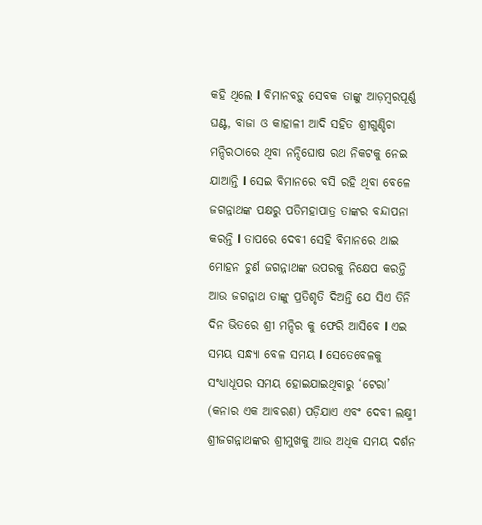କହି ଥିଲେ l ବିମାନବଡ଼ୁ ସେବକ ତାଙ୍କୁ ଆଡ଼ମ୍ବରପୂର୍ଣ୍ଣ ଘଣ୍ଟ, ବାଜା ଓ କାହାଳୀ ଆଦି ସହିତ ଶ୍ରୀଗୁଣ୍ଡିଚା ମନ୍ଦିରଠାରେ ଥିବା ନନ୍ଦିଘୋଷ ରଥ ନିକଟକୁ ନେଇ ଯାଆନ୍ତି l ସେଇ ବିମାନରେ ବସି ରହି ଥିବା ବେଳେ ଜଗନ୍ନାଥଙ୍କ ପକ୍ଷରୁ ପତିମହାପାତ୍ର ତାଙ୍କର ବନ୍ଦାପନା କରନ୍ତି l ତାପରେ ଦେବୀ ସେହି ବିମାନରେ ଥାଇ ମୋହନ ଚୁର୍ଣ ଜଗନ୍ନାଥଙ୍କ ଉପରକୁ ନିକ୍ଷେପ କରନ୍ତି ଆଉ ଜଗନ୍ନାଥ ତାଙ୍କୁ ପ୍ରତିଶୃତି ଦିଅନ୍ତି ଯେ ସିଏ ତିନି ଦିନ ଭିତରେ ଶ୍ରୀ ମନ୍ଦିର କୁ ଫେରି ଆସିବେ l ଏଇ ସମୟ ସନ୍ଧ୍ୟା ବେଳ ସମୟ l ସେତେବେଳକୁ ସଂଧ୍ୟାଧୂପର ସମୟ ହୋଇଯାଇଥିବାରୁ ‘ଟେରା’ (କନାର ଏକ ଆବରଣ) ପଡ଼ିଯାଏ ଏବଂ ଦେବୀ ଲକ୍ଷ୍ମୀ ଶ୍ରୀଜଗନ୍ନାଥଙ୍କର ଶ୍ରୀମୁଖକୁ ଆଉ ଅଧିକ ସମୟ ଦର୍ଶନ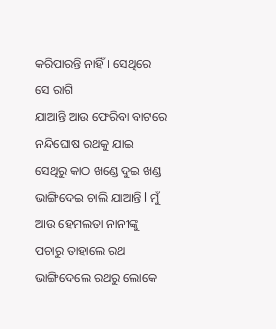କରିପାରନ୍ତି ନାହିଁ । ସେଥିରେ ସେ ରାଗି
ଯାଆନ୍ତି ଆଉ ଫେରିବା ବାଟରେ ନନ୍ଦିଘୋଷ ରଥକୁ ଯାଇ ସେଥିରୁ କାଠ ଖଣ୍ଡେ ଦୁଇ ଖଣ୍ଡ ଭାଙ୍ଗିଦେଇ ଚାଲି ଯାଆନ୍ତି l ମୁଁ ଆଉ ହେମଲତା ନାନୀଙ୍କୁ ପଚାରୁ ତାହାଲେ ରଥ ଭାଙ୍ଗିଦେଲେ ରଥରୁ ଲୋକେ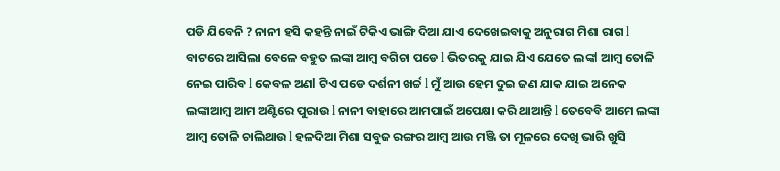ପଡି ଯିବେନି ? ନାନୀ ହସି କହନ୍ତି ନାଇଁ ଟିକିଏ ଭାଙ୍ଗି ଦିଆ ଯାଏ ଦେଖେଇବାକୁ ଅନୁରାଗ ମିଶା ରାଗ l
ବାଟରେ ଆସିଲା ବେଳେ ବହୁତ ଲଙ୍କା ଆମ୍ବ ବଗିଚା ପଡେ l ଭିତରକୁ ଯାଇ ଯିଏ ଯେତେ ଲଙ୍କl ଆମ୍ବ ତୋଳି ନେଇ ପାରିବ l କେବଳ ଅଣl ଟିଏ ପଡେ ଦର୍ଶନୀ ଖର୍ଚ୍ଚ l ମୁଁ ଆଉ ହେମ ଦୁଇ ଜଣ ଯାକ ଯାଇ ଅନେକ ଲଙ୍କାଆମ୍ବ ଆମ ଅଣ୍ଟିରେ ପୁରାଉ l ନାନୀ ବାହାରେ ଆମପାଇଁ ଅପେକ୍ଷା କରି ଥାଆନ୍ତି l ତେବେବି ଆମେ ଲଙ୍କା ଆମ୍ବ ତୋଳି ଚାଲିଥାଉ l ହଳଦିଆ ମିଶା ସବୁଜ ରଙ୍ଗର ଆମ୍ବ ଆଉ ମଞ୍ଜି ତା ମୂଳରେ ଦେଖି ଭାରି ଖୁସି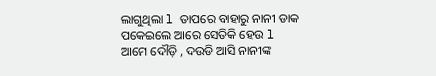ଲାଗୁଥିଲା l ତାପରେ ବାହାରୁ ନାନୀ ଡାକ ପକେଇଲେ ଆରେ ସେତିକି ହେଉ l ଆମେ ଦୌଡ଼ି , ଦଉଡି ଆସି ନାନୀଙ୍କ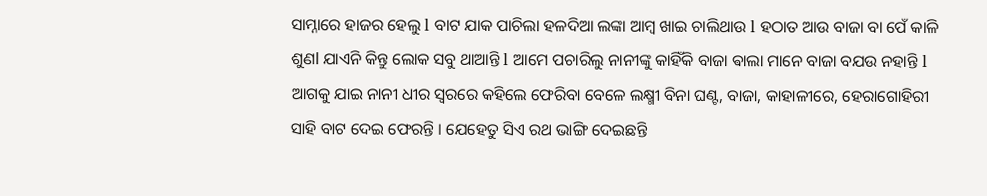ସାମ୍ନାରେ ହାଜର ହେଲୁ l ବାଟ ଯାକ ପାଚିଲା ହଳଦିଆ ଲଙ୍କା ଆମ୍ବ ଖାଇ ଚାଲିଥାଉ l ହଠାତ ଆଉ ବାଜା ବା ପେଁ କାଳି ଶୁଣl ଯାଏନି କିନ୍ତୁ ଲୋକ ସବୁ ଥାଆନ୍ତି l ଆମେ ପଚାରିଲୁ ନାନୀଙ୍କୁ କାହିଁକି ବାଜା ଵାଲା ମାନେ ବାଜା ବଯଉ ନହାନ୍ତି l ଆଗକୁ ଯାଇ ନାନୀ ଧୀର ସ୍ୱରରେ କହିଲେ ଫେରିବା ବେଳେ ଲକ୍ଷ୍ମୀ ବିନା ଘଣ୍ଟ, ବାଜା, କାହାଳୀରେ, ହେରାଗୋହିରୀ ସାହି ବାଟ ଦେଇ ଫେରନ୍ତି । ଯେହେତୁ ସିଏ ରଥ ଭାଙ୍ଗି ଦେଇଛନ୍ତି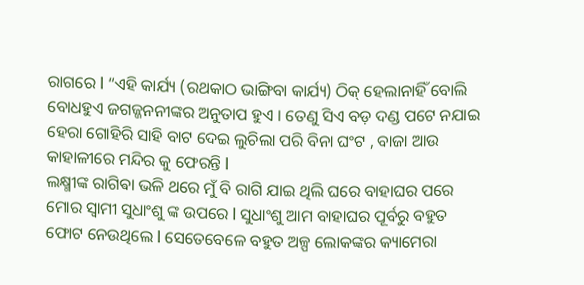ରାଗରେ l “ଏହି କାର୍ଯ୍ୟ (ରଥକାଠ ଭାଙ୍ଗିବା କାର୍ଯ୍ୟ) ଠିକ୍ ହେଲାନାହିଁ ବୋଲି ବୋଧହୁଏ ଜଗଜ୍ଜନନୀଙ୍କର ଅନୁତାପ ହୁଏ । ତେଣୁ ସିଏ ବଡ଼ ଦଣ୍ଡ ପଟେ ନଯାଇ ହେରା ଗୋହିରି ସାହି ବାଟ ଦେଇ ଲୁଚିଲା ପରି ବିନା ଘଂଟ , ବାଜା ଆଉ କାହାଳୀରେ ମନ୍ଦିର କୁ ଫେରନ୍ତି l
ଲକ୍ଷ୍ମୀଙ୍କ ରାଗିଵା ଭଳି ଥରେ ମୁଁ ବି ରାଗି ଯାଇ ଥିଲି ଘରେ ବାହାଘର ପରେ ମୋର ସ୍ୱାମୀ ସୁଧାଂଶୁ ଙ୍କ ଉପରେ l ସୁଧାଂଶୁ ଆମ ବାହାଘର ପୂର୍ବରୁ ବହୁତ ଫୋଟ ନେଉଥିଲେ l ସେତେବେଳେ ବହୁତ ଅଳ୍ପ ଲୋକଙ୍କର କ୍ୟାମେରା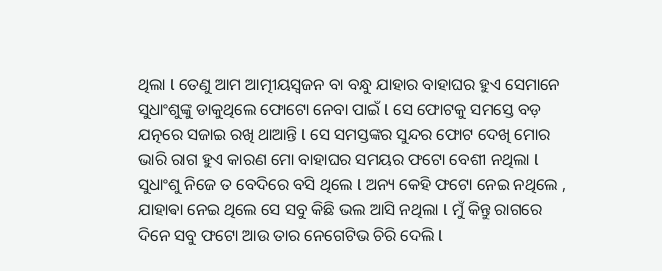ଥିଲା l ତେଣୁ ଆମ ଆତ୍ମୀୟସ୍ୱଜନ ବା ବନ୍ଧୁ ଯାହାର ବାହାଘର ହୁଏ ସେମାନେ ସୁଧାଂଶୁଙ୍କୁ ଡାକୁଥିଲେ ଫୋଟୋ ନେବା ପାଇଁ l ସେ ଫୋଟକୁ ସମସ୍ତେ ବଡ଼ ଯତ୍ନରେ ସଜାଇ ରଖି ଥାଆନ୍ତି l ସେ ସମସ୍ତଙ୍କର ସୁନ୍ଦର ଫୋଟ ଦେଖି ମୋର ଭାରି ରାଗ ହୁଏ କାରଣ ମୋ ବାହାଘର ସମୟର ଫଟୋ ବେଶୀ ନଥିଲା l ସୁଧାଂଶୁ ନିଜେ ତ ବେଦିରେ ବସି ଥିଲେ l ଅନ୍ୟ କେହି ଫଟୋ ନେଇ ନଥିଲେ , ଯାହାଵା ନେଇ ଥିଲେ ସେ ସବୁ କିଛି ଭଲ ଆସି ନଥିଲା l ମୁଁ କିନ୍ତୁ ରାଗରେ ଦିନେ ସବୁ ଫଟୋ ଆଉ ତାର ନେଗେଟିଭ ଚିରି ଦେଲି l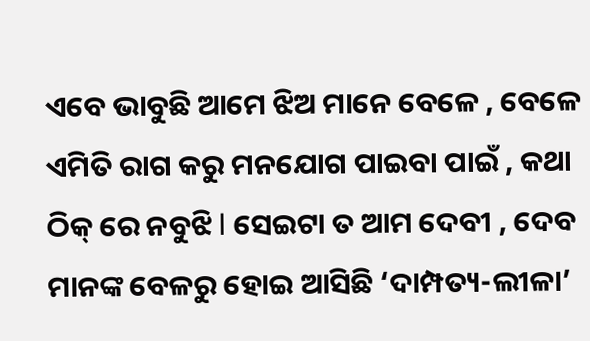ଏବେ ଭାବୁଛି ଆମେ ଝିଅ ମାନେ ବେଳେ , ବେଳେ ଏମିତି ରାଗ କରୁ ମନଯୋଗ ପାଇବା ପାଇଁ , କଥା ଠିକ୍ ରେ ନବୁଝି l ସେଇଟା ତ ଆମ ଦେବୀ , ଦେବ ମାନଙ୍କ ବେଳରୁ ହୋଇ ଆସିଛି ‘ଦାମ୍ପତ୍ୟ-ଲୀଳା’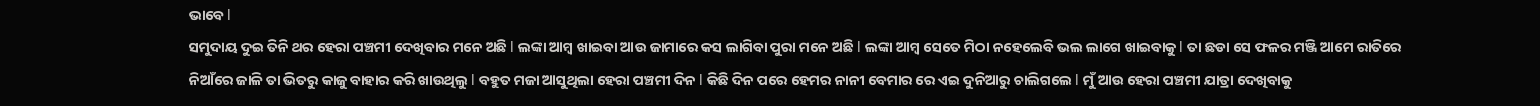ଭାବେ l
ସମୁଦାୟ ଦୁଇ ତିନି ଥର ହେରା ପଞ୍ଚମୀ ଦେଖିବାର ମନେ ଅଛି l ଲଙ୍କା ଆମ୍ବ ଖାଇବା ଆଉ ଜାମାରେ କସ ଲାଗିବା ପୁରା ମନେ ଅଛି l ଲଙ୍କା ଆମ୍ବ ସେତେ ମିଠା ନହେଲେବି ଭଲ ଲାଗେ ଖାଇବାକୁ l ତା ଛଡା ସେ ଫଳର ମଞ୍ଜି ଆମେ ରାତିରେ ନିଆଁରେ ଜାଳି ତା ଭିତରୁ କାଜୁ ବାହାର କରି ଖାଉଥିଲୁ l ବହୁତ ମଜା ଆସୁଥିଲା ହେରା ପଞ୍ଚମୀ ଦିନ l କିଛି ଦିନ ପରେ ହେମର ନାନୀ ବେମାର ରେ ଏଇ ଦୁନିଆରୁ ଚାଲିଗଲେ l ମୁଁ ଆଉ ହେରା ପଞ୍ଚମୀ ଯାତ୍ରା ଦେଖିବାକୁ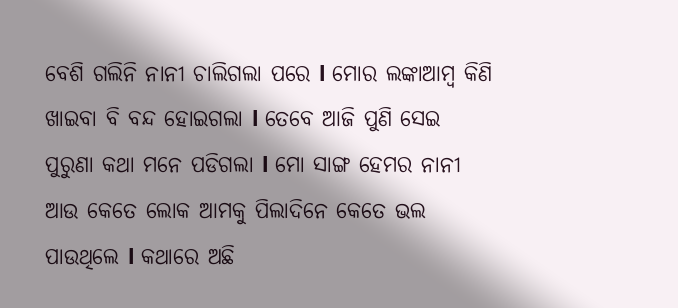ବେଶି ଗଲିନି ନାନୀ ଚାଲିଗଲା ପରେ l ମୋର ଲଙ୍କାଆମ୍ବ କିଣି ଖାଇବା ବି ବନ୍ଦ ହୋଇଗଲା l ତେବେ ଆଜି ପୁଣି ସେଇ ପୁରୁଣା କଥା ମନେ ପଡିଗଲା l ମୋ ସାଙ୍ଗ ହେମର ନାନୀ ଆଉ କେତେ ଲୋକ ଆମକୁ ପିଲାଦିନେ କେତେ ଭଲ ପାଉଥିଲେ l କଥାରେ ଅଛି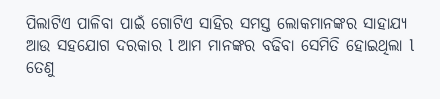ପିଲାଟିଏ ପାଳିବା ପାଇଁ ଗୋଟିଏ ସାହିର ସମସ୍ତ ଲୋକମାନଙ୍କର ସାହାଯ୍ୟ ଆଉ ସହଯୋଗ ଦରକାର l ଆମ ମାନଙ୍କର ବଢିବା ସେମିତି ହୋଇଥିଲା l ତେଣୁ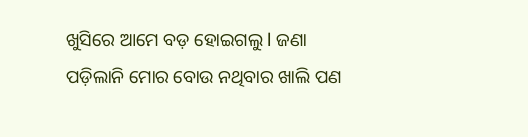ଖୁସିରେ ଆମେ ବଡ଼ ହୋଇଗଲୁ l ଜଣା ପଡ଼ିଲାନି ମୋର ବୋଉ ନଥିବାର ଖାଲି ପଣ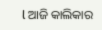l ଆଜି କାଲିକାର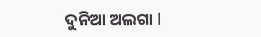ଦୁନିଆ ଅଲଗା l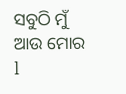ସବୁଠି ମୁଁ ଆଉ ମୋର l